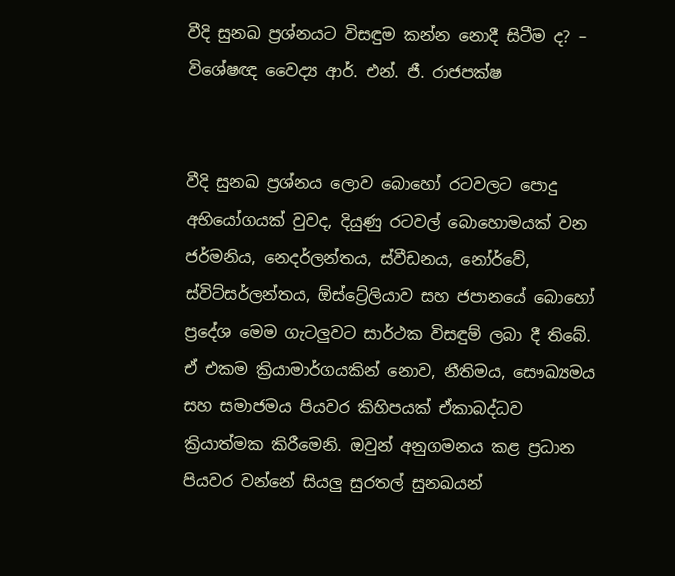වීදි සුනඛ ප්‍රශ්නයට විසඳුම කන්න නොදී සිටීම ද? – විශේෂඥ වෛද්‍ය ආර්. එන්. ජී. රාජපක්ෂ


වීදි සුනඛ ප්‍රශ්නය ලොව බොහෝ රටවලට පොදු අභියෝගයක් වුවද, දියුණු රටවල් බොහොමයක් වන ජර්මනිය, නෙදර්ලන්තය, ස්වීඩනය, නෝර්වේ, ස්විට්සර්ලන්තය, ඕස්ට්‍රේලියාව සහ ජපානයේ බොහෝ ප්‍රදේශ මෙම ගැටලුවට සාර්ථක විසඳුම් ලබා දී තිබේ. ඒ එකම ක්‍රියාමාර්ගයකින් නොව, නීතිමය, සෞඛ්‍යමය සහ සමාජමය පියවර කිහිපයක් ඒකාබද්ධව ක්‍රියාත්මක කිරීමෙනි. ඔවුන් අනුගමනය කළ ප්‍රධාන පියවර වන්නේ සියලු සුරතල් සුනඛයන්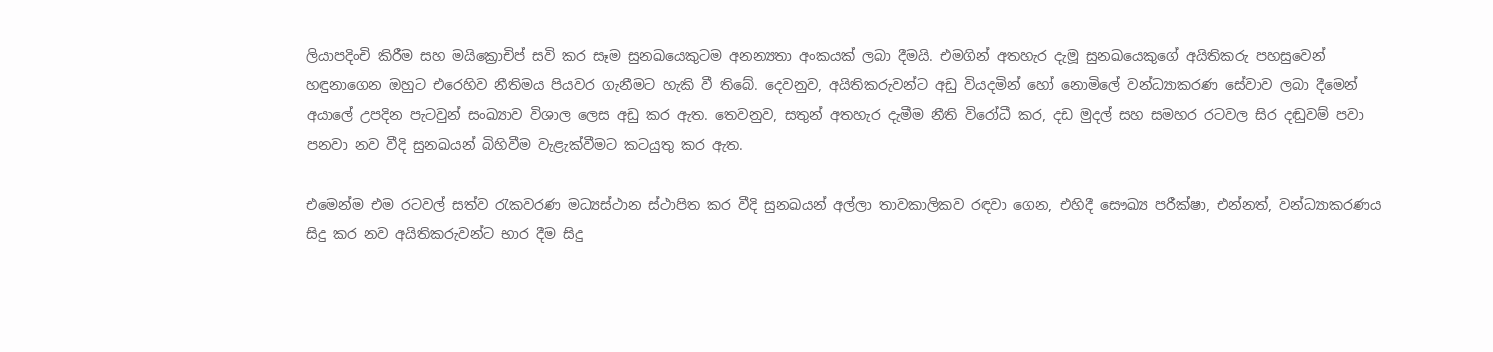ලියාපදිංචි කිරීම සහ මයික්‍රොචිප් සවි කර සෑම සුනඛයෙකුටම අනන්‍යතා අංකයක් ලබා දීමයි. එමගින් අතහැර දැමූ සුනඛයෙකුගේ අයිතිකරු පහසුවෙන් හඳුනාගෙන ඔහුට එරෙහිව නීතිමය පියවර ගැනීමට හැකි වී තිබේ. දෙවනුව, අයිතිකරුවන්ට අඩු වියදමින් හෝ නොමිලේ වන්ධ්‍යාකරණ සේවාව ලබා දීමෙන් අයාලේ උපදින පැටවුන් සංඛ්‍යාව විශාල ලෙස අඩු කර ඇත. තෙවනුව, සතුන් අතහැර දැමීම නීති විරෝධී කර, දඩ මුදල් සහ සමහර රටවල සිර දඬුවම් පවා පනවා නව වීදි සුනඛයන් බිහිවීම වැළැක්වීමට කටයුතු කර ඇත.

එමෙන්ම එම රටවල් සත්ව රැකවරණ මධ්‍යස්ථාන ස්ථාපිත කර වීදි සුනඛයන් අල්ලා තාවකාලිකව රඳවා ගෙන, එහිදී සෞඛ්‍ය පරීක්ෂා, එන්නත්, වන්ධ්‍යාකරණය සිදු කර නව අයිතිකරුවන්ට භාර දීම සිදු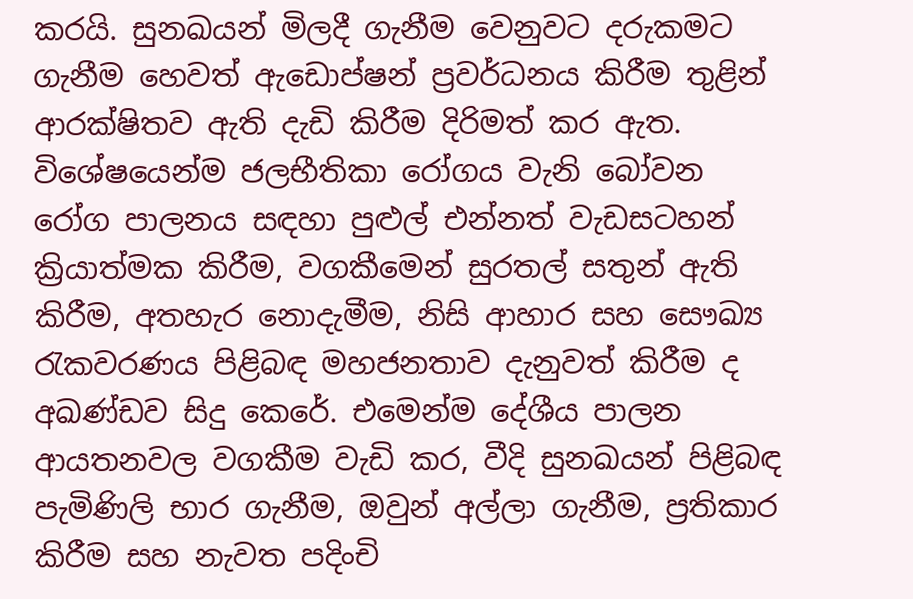කරයි. සුනඛයන් මිලදී ගැනීම වෙනුවට දරුකමට ගැනීම හෙවත් ඇඩොප්ෂන් ප්‍රවර්ධනය කිරීම තුළින් ආරක්ෂිතව ඇති දැඩි කිරීම දිරිමත් කර ඇත. විශේෂයෙන්ම ජලභීතිකා රෝගය වැනි බෝවන රෝග පාලනය සඳහා පුළුල් එන්නත් වැඩසටහන් ක්‍රියාත්මක කිරීම, වගකීමෙන් සුරතල් සතුන් ඇති කිරීම, අතහැර නොදැමීම, නිසි ආහාර සහ සෞඛ්‍ය රැකවරණය පිළිබඳ මහජනතාව දැනුවත් කිරීම ද අඛණ්ඩව සිදු කෙරේ. එමෙන්ම දේශීය පාලන ආයතනවල වගකීම වැඩි කර, වීදි සුනඛයන් පිළිබඳ පැමිණිලි භාර ගැනීම, ඔවුන් අල්ලා ගැනීම, ප්‍රතිකාර කිරීම සහ නැවත පදිංචි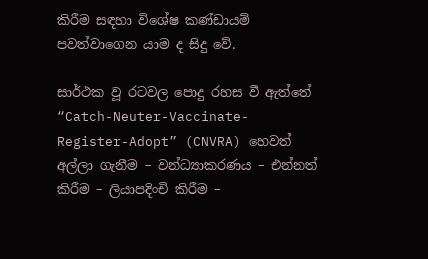කිරීම සඳහා විශේෂ කණ්ඩායම් පවත්වාගෙන යාම ද සිදු වේ.

සාර්ථක වූ රටවල පොදු රහස වී ඇත්තේ “Catch-Neuter-Vaccinate-Register-Adopt” (CNVRA) හෙවත් අල්ලා ගැනීම – වන්ධ්‍යාකරණය – එන්නත් කිරීම – ලියාපදිංචි කිරීම –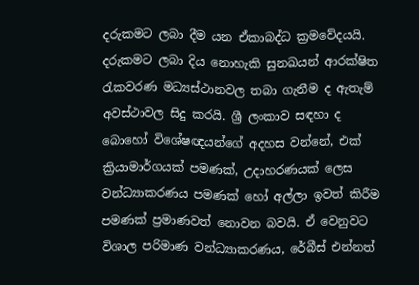දරුකමට ලබා දීම යන ඒකාබද්ධ ක්‍රමවේදයයි. දරුකමට ලබා දිය නොහැකි සුනඛයන් ආරක්ෂිත රැකවරණ මධ්‍යස්ථානවල තබා ගැනීම ද ඇතැම් අවස්ථාවල සිදු කරයි. ශ්‍රී ලංකාව සඳහා ද බොහෝ විශේෂඥයන්ගේ අදහස වන්නේ, එක් ක්‍රියාමාර්ගයක් පමණක්, උදාහරණයක් ලෙස වන්ධ්‍යාකරණය පමණක් හෝ අල්ලා ඉවත් කිරීම පමණක් ප්‍රමාණවත් නොවන බවයි. ඒ වෙනුවට විශාල පරිමාණ වන්ධ්‍යාකරණය, රේබීස් එන්නත්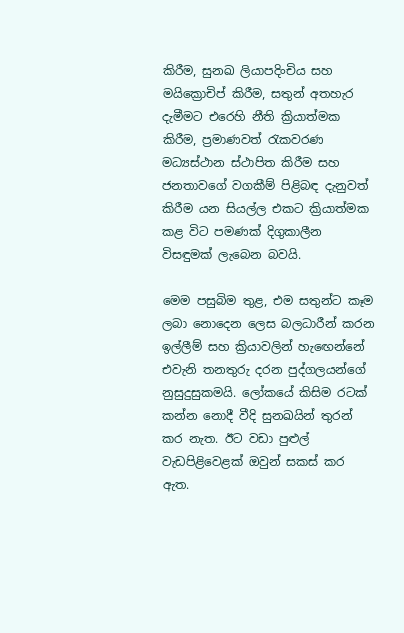කිරීම, සුනඛ ලියාපදිංචිය සහ මයික්‍රොචිප් කිරීම, සතුන් අතහැර දැමීමට එරෙහි නීති ක්‍රියාත්මක කිරීම, ප්‍රමාණවත් රැකවරණ මධ්‍යස්ථාන ස්ථාපිත කිරීම සහ ජනතාවගේ වගකීම් පිළිබඳ දැනුවත් කිරීම යන සියල්ල එකට ක්‍රියාත්මක කළ විට පමණක් දිගුකාලීන විසඳුමක් ලැබෙන බවයි.

මෙම පසුබිම තුළ, එම සතුන්ට කෑම ලබා නොදෙන ලෙස බලධාරීන් කරන ඉල්ලීම් සහ ක්‍රියාවලින් හැඟෙන්නේ එවැනි තනතුරු දරන පුද්ගලයන්ගේ නුසුදුසුකමයි. ලෝකයේ කිසිම රටක් කන්න නොදී වීදි සුනඛයින් තුරන් කර නැත. ඊට වඩා පුළුල් වැඩපිළිවෙළක් ඔවුන් සකස් කර ඇත.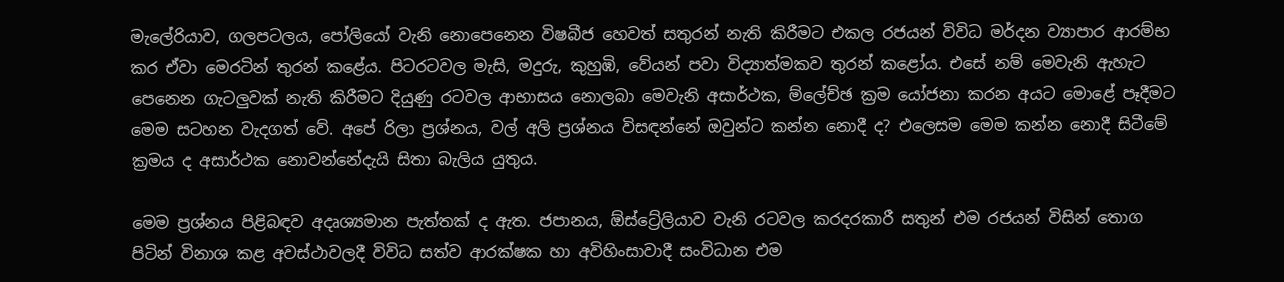මැලේරියාව, ගලපටලය, පෝලියෝ වැනි නොපෙනෙන විෂබීජ හෙවත් සතුරන් නැති කිරීමට එකල රජයන් විවිධ මර්දන ව්‍යාපාර ආරම්භ කර ඒවා මෙරටින් තුරන් කළේය. පිටරටවල මැසි, මදුරු, කුහුඹි, වේයන් පවා විද්‍යාත්මකව තුරන් කළෝය. එසේ නම් මෙවැනි ඇහැට පෙනෙන ගැටලුවක් නැති කිරීමට දියුණු රටවල ආභාසය නොලබා මෙවැනි අසාර්ථක, ම්ලේච්ඡ ක්‍රම යෝජනා කරන අයට මොළේ පෑදීමට මෙම සටහන වැදගත් වේ. අපේ රිලා ප්‍රශ්නය, වල් අලි ප්‍රශ්නය විසඳන්නේ ඔවුන්ට කන්න නොදී ද? එලෙසම මෙම කන්න නොදී සිටීමේ ක්‍රමය ද අසාර්ථක නොවන්නේදැයි සිතා බැලිය යුතුය.

මෙම ප්‍රශ්නය පිළිබඳව අදෘශ්‍යමාන පැත්තක් ද ඇත. ජපානය, ඕස්ට්‍රේලියාව වැනි රටවල කරදරකාරී සතුන් එම රජයන් විසින් තොග පිටින් විනාශ කළ අවස්ථාවලදී විවිධ සත්ව ආරක්ෂක හා අවිහිංසාවාදී සංවිධාන එම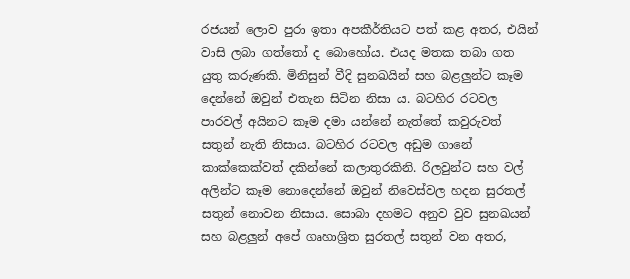රජයන් ලොව පුරා ඉතා අපකීර්තියට පත් කළ අතර, එයින් වාසි ලබා ගත්තෝ ද බොහෝය. එයද මතක තබා ගත යුතු කරුණකි. මිනිසුන් වීදි සුනඛයින් සහ බළලුන්ට කෑම දෙන්නේ ඔවුන් එතැන සිටින නිසා ය. බටහිර රටවල පාරවල් අයිනට කෑම දමා යන්නේ නැත්තේ කවුරුවත් සතුන් නැති නිසාය. බටහිර රටවල අඩුම ගානේ කාක්කෙක්වත් දකින්නේ කලාතුරකිනි. රිලවුන්ට සහ වල් අලින්ට කෑම නොදෙන්නේ ඔවුන් නිවෙස්වල හදන සුරතල් සතුන් නොවන නිසාය. සොබා දහමට අනුව වුව සුනඛයන් සහ බළලුන් අපේ ගෘහාශ්‍රිත සුරතල් සතුන් වන අතර,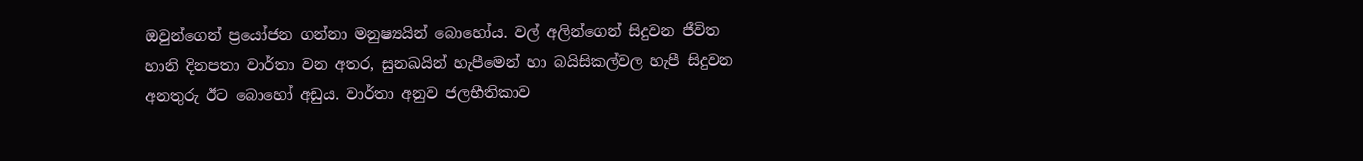ඔවුන්ගෙන් ප්‍රයෝජන ගන්නා මනුෂ්‍යයින් බොහෝය. වල් අලින්ගෙන් සිදුවන ජීවිත හානි දිනපතා වාර්තා වන අතර, සුනඛයින් හැපීමෙන් හා බයිසිකල්වල හැපී සිදුවන අනතුරු ඊට බොහෝ අඩුය. වාර්තා අනුව ජලභීතිකාව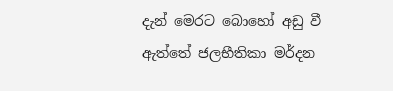දැන් මෙරට බොහෝ අඩු වී ඇත්තේ ජලභීතිකා මර්දන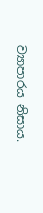ව්‍යාපාරය නිසාය.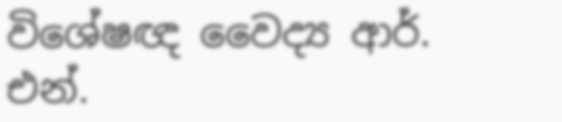විශේෂඥ වෛද්‍ය ආර්. එන්.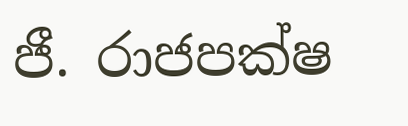ජී. රාජපක්ෂ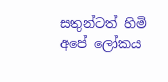සතුන්ටත් හිමි අපේ ලෝකය